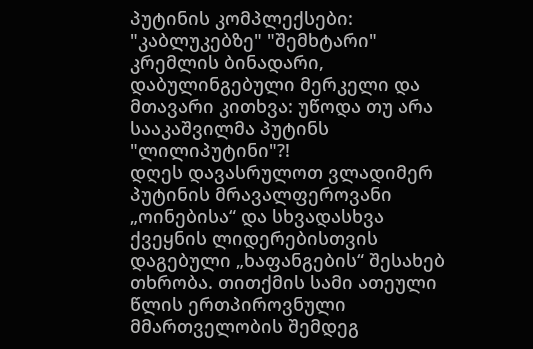პუტინის კომპლექსები: "კაბლუკებზე" "შემხტარი" კრემლის ბინადარი, დაბულინგებული მერკელი და მთავარი კითხვა: უწოდა თუ არა სააკაშვილმა პუტინს "ლილიპუტინი"?!
დღეს დავასრულოთ ვლადიმერ პუტინის მრავალფეროვანი „ოინებისა“ და სხვადასხვა ქვეყნის ლიდერებისთვის დაგებული „ხაფანგების“ შესახებ თხრობა. თითქმის სამი ათეული წლის ერთპიროვნული მმართველობის შემდეგ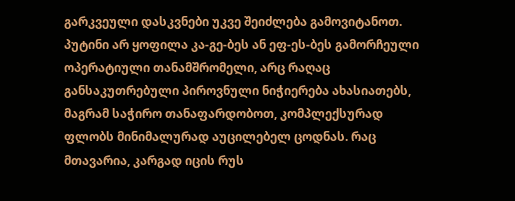გარკვეული დასკვნები უკვე შეიძლება გამოვიტანოთ.
პუტინი არ ყოფილა კა-გე-ბეს ან ეფ-ეს-ბეს გამორჩეული ოპერატიული თანამშრომელი, არც რაღაც განსაკუთრებული პიროვნული ნიჭიერება ახასიათებს, მაგრამ საჭირო თანაფარდობოთ, კომპლექსურად ფლობს მინიმალურად აუცილებელ ცოდნას. რაც მთავარია, კარგად იცის რუს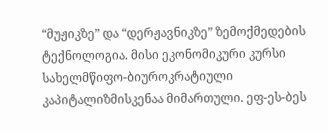“მუჟიკზე” და “დერჟავნიკზე” ზემოქმედების ტექნოლოგია. მისი ეკონომიკური კურსი სახელმწიფო-ბიუროკრატიული კაპიტალიზმისკენაა მიმართული. ეფ-ეს-ბეს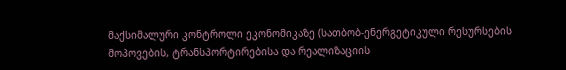მაქსიმალური კონტროლი ეკონომიკაზე (სათბობ-ენერგეტიკული რესურსების მოპოვების, ტრანსპორტირებისა და რეალიზაციის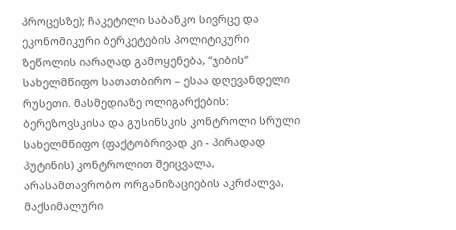პროცესზე); ჩაკეტილი საბანკო სივრცე და ეკონომიკური ბერკეტების პოლიტიკური ზეწოლის იარაღად გამოყენება, “ჯიბის“ სახელმწიფო სათათბირო – ესაა დღევანდელი რუსეთი. მასმედიაზე ოლიგარქების: ბერეზოვსკისა და გუსინსკის კონტროლი სრული სახელმწიფო (ფაქტობრივად კი - პირადად პუტინის) კონტროლით შეიცვალა, არასამთავრობო ორგანიზაციების აკრძალვა, მაქსიმალური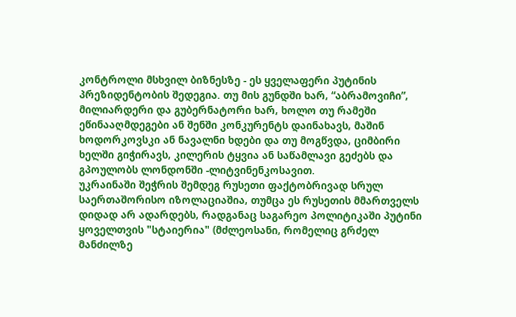კონტროლი მსხვილ ბიზნესზე - ეს ყველაფერი პუტინის პრეზიდენტობის შედეგია. თუ მის გუნდში ხარ, “აბრამოვიჩი”, მილიარდერი და გუბერნატორი ხარ, ხოლო თუ რამეში ეწინააღმდეგები ან შენში კონკურენტს დაინახავს, მაშინ ხოდორკოვსკი ან ნავალნი ხდები და თუ მოგწვდა, ციმბირი ხელში გიჭირავს, კილერის ტყვია ან საწამლავი გეძებს და გპოულობს ლონდონში -ლიტვინენკოსავით.
უკრაინაში შეჭრის შემდეგ რუსეთი ფაქტობრივად სრულ საერთაშორისო იზოლაციაშია, თუმცა ეს რუსეთის მმართველს დიდად არ ადარდებს, რადგანაც საგარეო პოლიტიკაში პუტინი ყოველთვის "სტაიერია" (მძლეოსანი, რომელიც გრძელ მანძილზე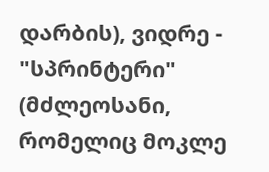დარბის), ვიდრე - "სპრინტერი" (მძლეოსანი, რომელიც მოკლე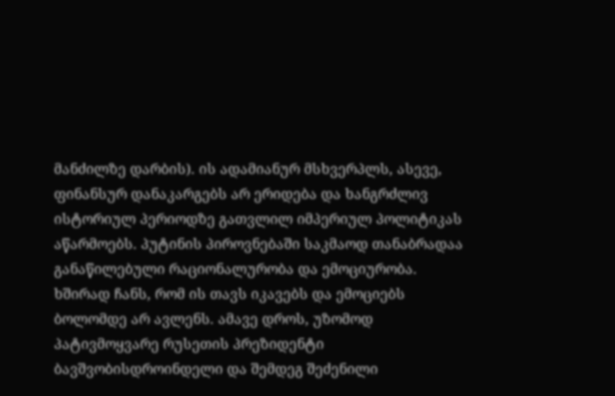მანძილზე დარბის). ის ადამიანურ მსხვერპლს, ასევე, ფინანსურ დანაკარგებს არ ერიდება და ხანგრძლივ ისტორიულ პერიოდზე გათვლილ იმპერიულ პოლიტიკას აწარმოებს. პუტინის პიროვნებაში საკმაოდ თანაბრადაა განაწილებული რაციონალურობა და ემოციურობა. ხშირად ჩანს, რომ ის თავს იკავებს და ემოციებს ბოლომდე არ ავლენს. ამავე დროს, უზომოდ პატივმოყვარე რუსეთის პრეზიდენტი ბავშვობისდროინდელი და შემდეგ შეძენილი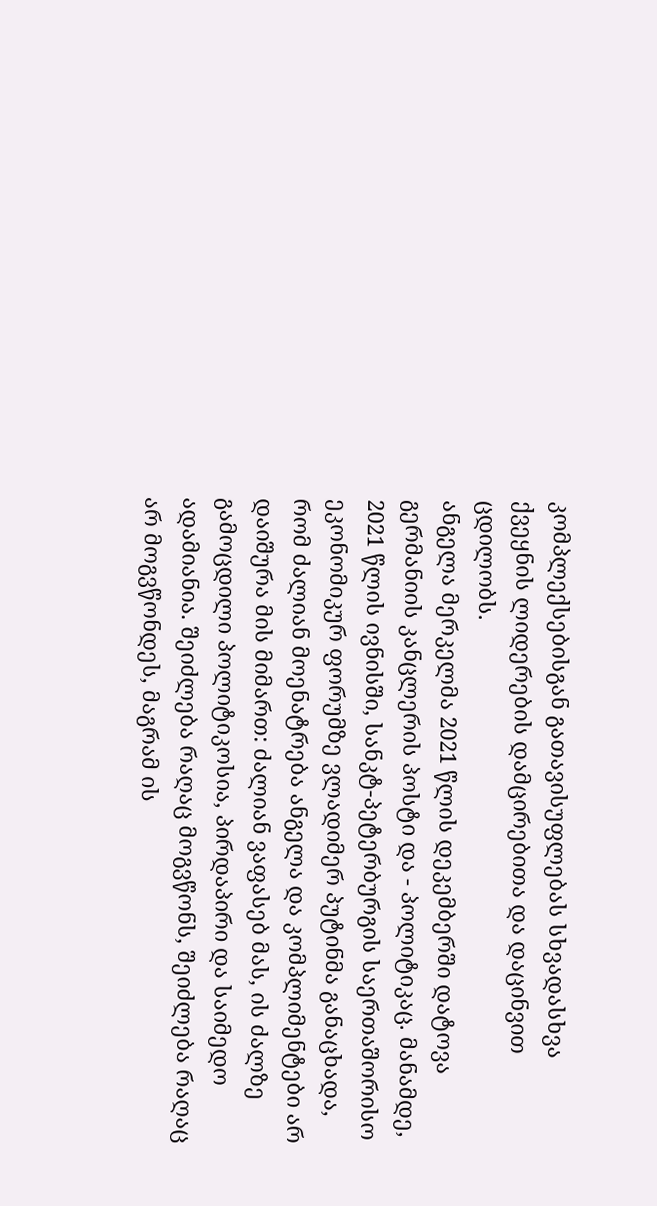კომპლექსებისგან გათავისუფლებას სხვადასხვა ქვეყნის ლიდერების დამცირებითა და დაცინვით ცდილობს.
ანგელა მერკელმა 2021 წლის დეკემბერში დატოვა გერმანიის კანცლერის პოსტი და - პოლიტიკაც. მანამდე, 2021 წლის ივნისში, სანკტ-პეტერბურგის საერთაშორისო ეკონომიკურ ფორუმზე ვლადიმერ პუტინმა განაცხადა, რომ ძალიან მოენატრება ანგელა და კომპლიმენტები არ დაიშურა მის მიმართ: ძალიან ვაფასებ მას, ის ძალზე გამოცდილი პოლიტიკოსია, პირდაპირი და საიმედო ადამიანია. შეიძლება რაღაც მოგვწონს, შეიძლება რაღაც არ მოგვწონდეს, მაგრამ ის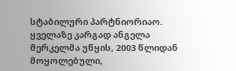სტაბილური პარტნიორიაო. ყველაზე კარგად ანგელა მერკელმა უწყის, 2003 წლიდან მოყოლებული,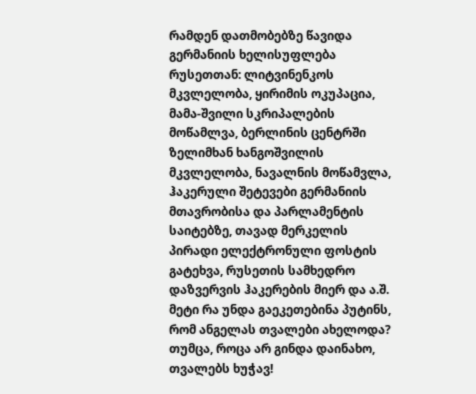რამდენ დათმობებზე წავიდა გერმანიის ხელისუფლება რუსეთთან: ლიტვინენკოს მკვლელობა, ყირიმის ოკუპაცია, მამა-შვილი სკრიპალების მოწამლვა, ბერლინის ცენტრში ზელიმხან ხანგოშვილის მკვლელობა, ნავალნის მოწამვლა, ჰაკერული შეტევები გერმანიის მთავრობისა და პარლამენტის საიტებზე, თავად მერკელის პირადი ელექტრონული ფოსტის გატეხვა, რუსეთის სამხედრო დაზვერვის ჰაკერების მიერ და ა.შ. მეტი რა უნდა გაეკეთებინა პუტინს, რომ ანგელას თვალები ახელოდა? თუმცა, როცა არ გინდა დაინახო, თვალებს ხუჭავ!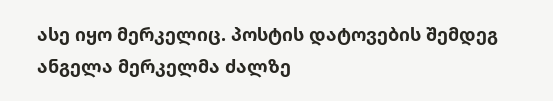ასე იყო მერკელიც. პოსტის დატოვების შემდეგ ანგელა მერკელმა ძალზე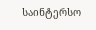საინტერსო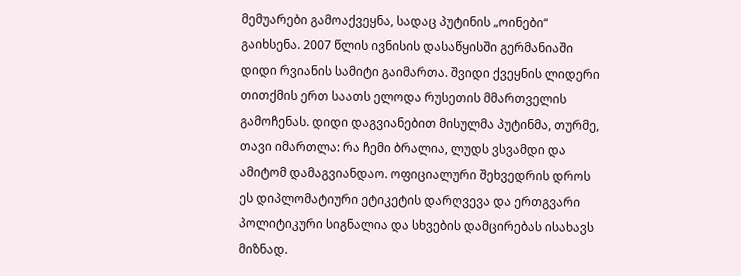მემუარები გამოაქვეყნა, სადაც პუტინის „ოინები“ გაიხსენა. 2007 წლის ივნისის დასაწყისში გერმანიაში დიდი რვიანის სამიტი გაიმართა. შვიდი ქვეყნის ლიდერი თითქმის ერთ საათს ელოდა რუსეთის მმართველის გამოჩენას. დიდი დაგვიანებით მისულმა პუტინმა, თურმე, თავი იმართლა: რა ჩემი ბრალია, ლუდს ვსვამდი და ამიტომ დამაგვიანდაო. ოფიციალური შეხვედრის დროს ეს დიპლომატიური ეტიკეტის დარღვევა და ერთგვარი პოლიტიკური სიგნალია და სხვების დამცირებას ისახავს მიზნად.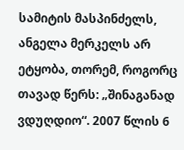სამიტის მასპინძელს, ანგელა მერკელს არ ეტყობა, თორემ, როგორც თავად წერს: „შინაგანად ვდუღდიო“. 2007 წლის 6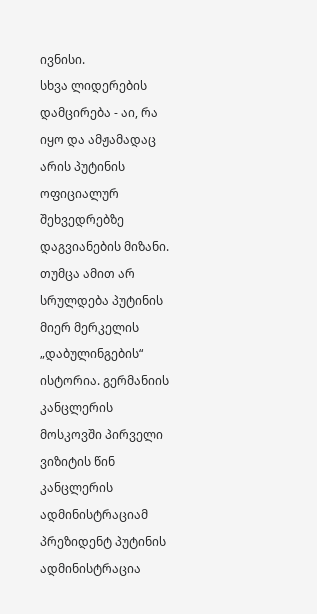ივნისი.
სხვა ლიდერების დამცირება - აი, რა იყო და ამჟამადაც არის პუტინის ოფიციალურ შეხვედრებზე დაგვიანების მიზანი. თუმცა ამით არ სრულდება პუტინის მიერ მერკელის „დაბულინგების“ ისტორია. გერმანიის კანცლერის მოსკოვში პირველი ვიზიტის წინ კანცლერის ადმინისტრაციამ პრეზიდენტ პუტინის ადმინისტრაცია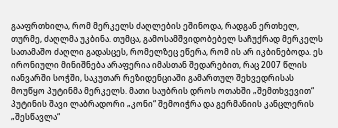გააფრთხილა, რომ მერკელს ძაღლების ეშინოდა, რადგან ერთხელ, თურმე, ძაღლმა უკბინა. თუმცა, გამოსამშვიდობებელ საჩუქრად მერკელს სათამაშო ძაღლი გადასცეს, რომელზეც ეწერა, რომ ის არ იკბინებოდა. ეს ირონიული მინიშნება არაფერია იმასთან შედარებით, რაც 2007 წლის იანვარში სოჭში, საკუთარ რეზიდენციაში გამართულ შეხვედრისას მოუწყო პუტინმა მერკელს. მათი საუბრის დროს ოთახში „შემთხვევით“ პუტინის შავი ლაბრადორი „კონი“ შემოიჭრა და გერმანიის კანცლერის „შესწავლა“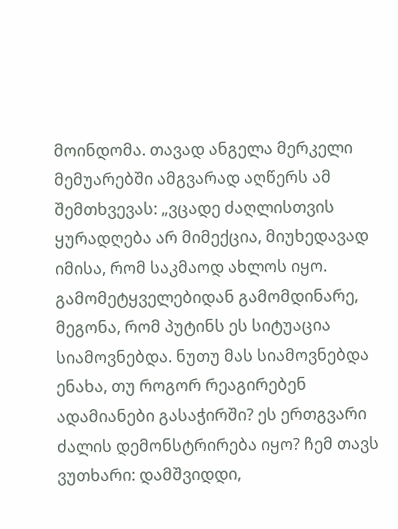მოინდომა. თავად ანგელა მერკელი მემუარებში ამგვარად აღწერს ამ შემთხვევას: „ვცადე ძაღლისთვის ყურადღება არ მიმექცია, მიუხედავად იმისა, რომ საკმაოდ ახლოს იყო. გამომეტყველებიდან გამომდინარე, მეგონა, რომ პუტინს ეს სიტუაცია სიამოვნებდა. ნუთუ მას სიამოვნებდა ენახა, თუ როგორ რეაგირებენ ადამიანები გასაჭირში? ეს ერთგვარი ძალის დემონსტრირება იყო? ჩემ თავს ვუთხარი: დამშვიდდი,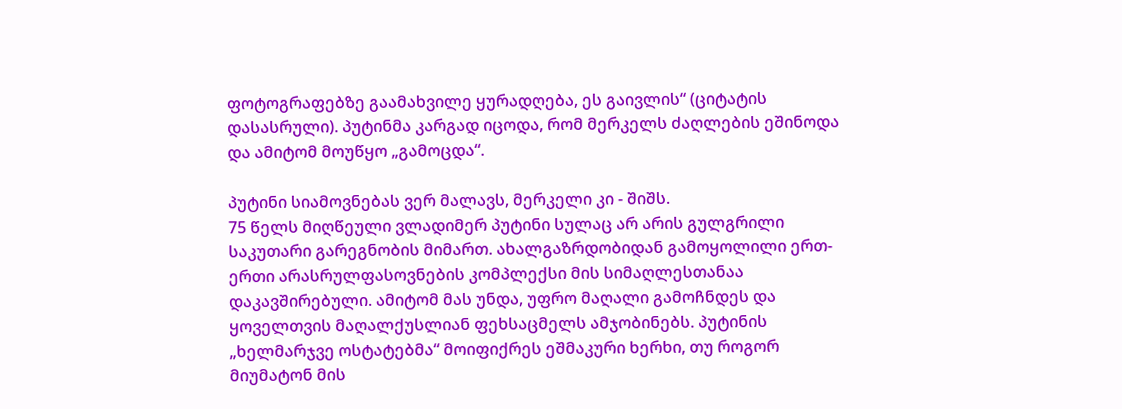ფოტოგრაფებზე გაამახვილე ყურადღება, ეს გაივლის“ (ციტატის დასასრული). პუტინმა კარგად იცოდა, რომ მერკელს ძაღლების ეშინოდა და ამიტომ მოუწყო „გამოცდა“.

პუტინი სიამოვნებას ვერ მალავს, მერკელი კი - შიშს.
75 წელს მიღწეული ვლადიმერ პუტინი სულაც არ არის გულგრილი საკუთარი გარეგნობის მიმართ. ახალგაზრდობიდან გამოყოლილი ერთ-ერთი არასრულფასოვნების კომპლექსი მის სიმაღლესთანაა დაკავშირებული. ამიტომ მას უნდა, უფრო მაღალი გამოჩნდეს და ყოველთვის მაღალქუსლიან ფეხსაცმელს ამჯობინებს. პუტინის „ხელმარჯვე ოსტატებმა“ მოიფიქრეს ეშმაკური ხერხი, თუ როგორ მიუმატონ მის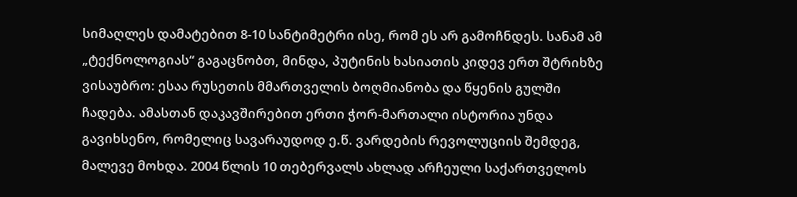სიმაღლეს დამატებით 8-10 სანტიმეტრი ისე, რომ ეს არ გამოჩნდეს. სანამ ამ „ტექნოლოგიას“ გაგაცნობთ, მინდა, პუტინის ხასიათის კიდევ ერთ შტრიხზე ვისაუბრო: ესაა რუსეთის მმართველის ბოღმიანობა და წყენის გულში ჩადება. ამასთან დაკავშირებით ერთი ჭორ-მართალი ისტორია უნდა გავიხსენო, რომელიც სავარაუდოდ ე.წ. ვარდების რევოლუციის შემდეგ, მალევე მოხდა. 2004 წლის 10 თებერვალს ახლად არჩეული საქართველოს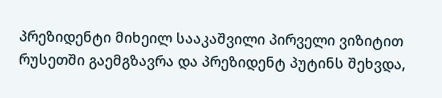პრეზიდენტი მიხეილ სააკაშვილი პირველი ვიზიტით რუსეთში გაემგზავრა და პრეზიდენტ პუტინს შეხვდა,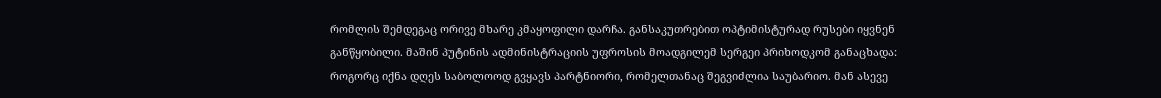რომლის შემდეგაც ორივე მხარე კმაყოფილი დარჩა. განსაკუთრებით ოპტიმისტურად რუსები იყვნენ განწყობილი. მაშინ პუტინის ადმინისტრაციის უფროსის მოადგილემ სერგეი პრიხოდკომ განაცხადა: როგორც იქნა დღეს საბოლოოდ გვყავს პარტნიორი, რომელთანაც შეგვიძლია საუბარიო. მან ასევე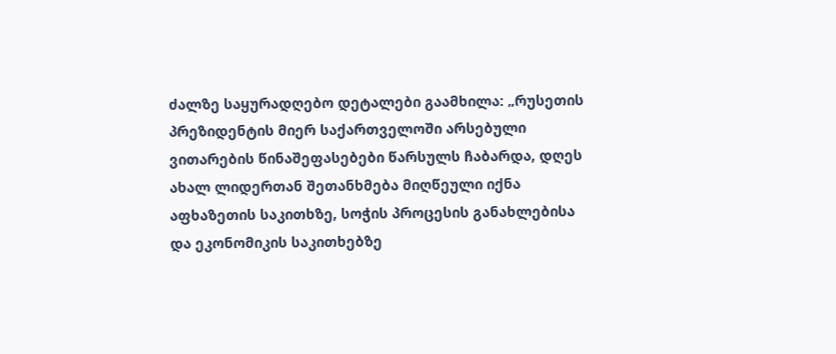ძალზე საყურადღებო დეტალები გაამხილა: „რუსეთის პრეზიდენტის მიერ საქართველოში არსებული ვითარების წინაშეფასებები წარსულს ჩაბარდა, დღეს ახალ ლიდერთან შეთანხმება მიღწეული იქნა აფხაზეთის საკითხზე, სოჭის პროცესის განახლებისა და ეკონომიკის საკითხებზე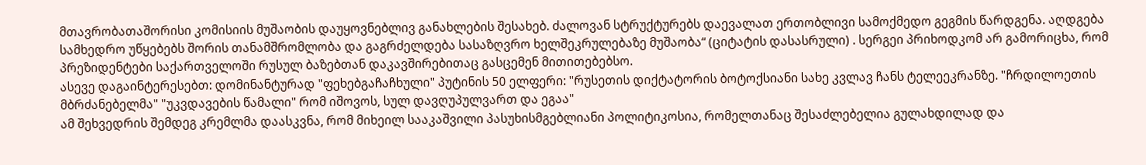მთავრობათაშორისი კომისიის მუშაობის დაუყოვნებლივ განახლების შესახებ. ძალოვან სტრუქტურებს დაევალათ ერთობლივი სამოქმედო გეგმის წარდგენა. აღდგება სამხედრო უწყებებს შორის თანამშრომლობა და გაგრძელდება სასაზღვრო ხელშეკრულებაზე მუშაობა“ (ციტატის დასასრული) . სერგეი პრიხოდკომ არ გამორიცხა, რომ პრეზიდენტები საქართველოში რუსულ ბაზებთან დაკავშირებითაც გასცემენ მითითებებსო.
ასევე დაგაინტერესებთ: დომინანტურად "ფეხებგაჩაჩხული" პუტინის 50 ელფერი: "რუსეთის დიქტატორის ბოტოქსიანი სახე კვლავ ჩანს ტელეეკრანზე. "ჩრდილოეთის მბრძანებელმა" "უკვდავების წამალი" რომ იშოვოს, სულ დავღუპულვართ და ეგაა"
ამ შეხვედრის შემდეგ კრემლმა დაასკვნა, რომ მიხეილ სააკაშვილი პასუხისმგებლიანი პოლიტიკოსია, რომელთანაც შესაძლებელია გულახდილად და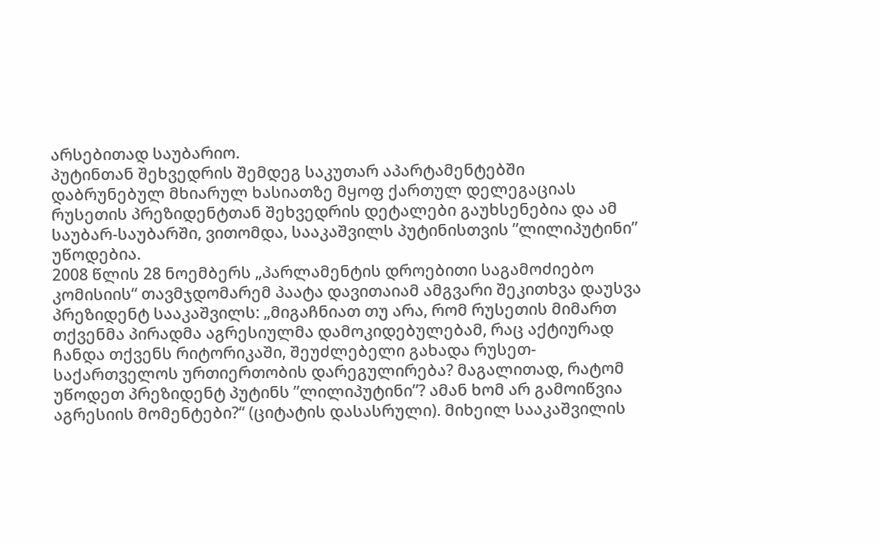არსებითად საუბარიო.
პუტინთან შეხვედრის შემდეგ საკუთარ აპარტამენტებში დაბრუნებულ მხიარულ ხასიათზე მყოფ ქართულ დელეგაციას რუსეთის პრეზიდენტთან შეხვედრის დეტალები გაუხსენებია და ამ საუბარ-საუბარში, ვითომდა, სააკაშვილს პუტინისთვის ”ლილიპუტინი” უწოდებია.
2008 წლის 28 ნოემბერს „პარლამენტის დროებითი საგამოძიებო კომისიის“ თავმჯდომარემ პაატა დავითაიამ ამგვარი შეკითხვა დაუსვა პრეზიდენტ სააკაშვილს: „მიგაჩნიათ თუ არა, რომ რუსეთის მიმართ თქვენმა პირადმა აგრესიულმა დამოკიდებულებამ, რაც აქტიურად ჩანდა თქვენს რიტორიკაში, შეუძლებელი გახადა რუსეთ-საქართველოს ურთიერთობის დარეგულირება? მაგალითად, რატომ უწოდეთ პრეზიდენტ პუტინს ”ლილიპუტინი”? ამან ხომ არ გამოიწვია აგრესიის მომენტები?“ (ციტატის დასასრული). მიხეილ სააკაშვილის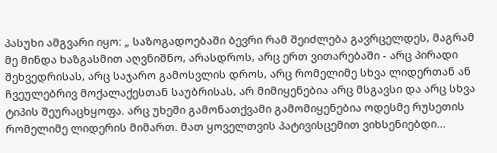პასუხი ამგვარი იყო: „ საზოგადოებაში ბევრი რამ შეიძლება გავრცელდეს, მაგრამ მე მინდა ხაზგასმით აღვნიშნო, არასდროს, არც ერთ ვითარებაში - არც პირადი შეხვედრისას, არც საჯარო გამოსვლის დროს, არც რომელიმე სხვა ლიდერთან ან ჩვეულებრივ მოქალაქესთან საუბრისას, არ მიმიყენებია არც მსგავსი და არც სხვა ტიპის შეურაცხყოფა. არც უხეში გამონათქვამი გამომიყენებია ოდესმე რუსეთის რომელიმე ლიდერის მიმართ. მათ ყოველთვის პატივისცემით ვიხსენიებდი...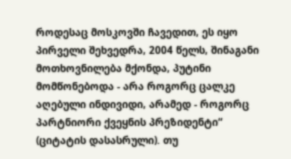როდესაც მოსკოვში ჩავედით, ეს იყო პირველი შეხვედრა, 2004 წელს, შინაგანი მოთხოვნილება მქონდა, პუტინი მომწონებოდა - არა როგორც ცალკე აღებული ინდივიდი, არამედ - როგორც პარტნიორი ქვეყნის პრეზიდენტი“ (ციტატის დასასრული). თუ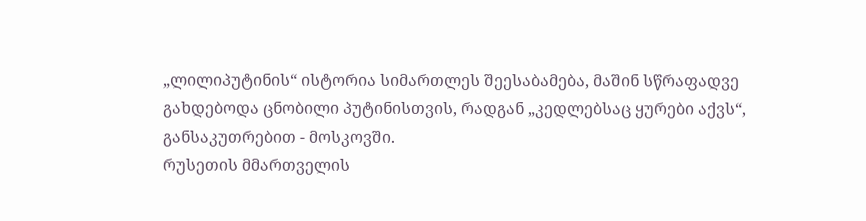„ლილიპუტინის“ ისტორია სიმართლეს შეესაბამება, მაშინ სწრაფადვე გახდებოდა ცნობილი პუტინისთვის, რადგან „კედლებსაც ყურები აქვს“, განსაკუთრებით - მოსკოვში.
რუსეთის მმართველის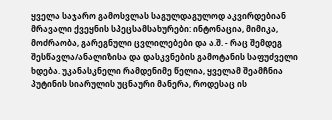ყველა საჯარო გამოსვლას საგულდაგულოდ აკვირდებიან მრავალი ქვეყნის სპეცსამსახურები: ინტონაცია, მიმიკა, მოძრაობა, გარეგნული ცვლილებები და ა.შ. - რაც შემდეგ შესწავლა/ანალიზისა და დასკვნების გამოტანის საფუძველი ხდება. უკანასკნელი რამდენიმე წელია, ყველამ შეამჩნია პუტინის სიარულის უცნაური მანერა, როდესაც ის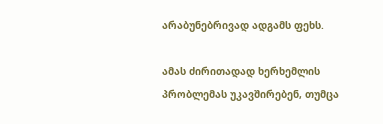არაბუნებრივად ადგამს ფეხს.

ამას ძირითადად ხერხემლის პრობლემას უკავშირებენ, თუმცა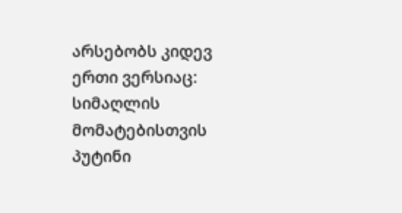არსებობს კიდევ ერთი ვერსიაც: სიმაღლის მომატებისთვის პუტინი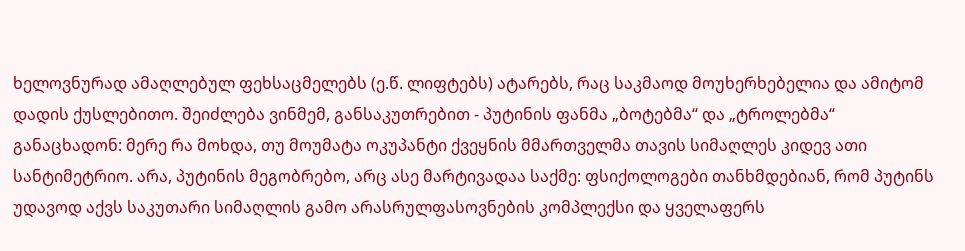ხელოვნურად ამაღლებულ ფეხსაცმელებს (ე.წ. ლიფტებს) ატარებს, რაც საკმაოდ მოუხერხებელია და ამიტომ დადის ქუსლებითო. შეიძლება ვინმემ, განსაკუთრებით - პუტინის ფანმა „ბოტებმა“ და „ტროლებმა“ განაცხადონ: მერე რა მოხდა, თუ მოუმატა ოკუპანტი ქვეყნის მმართველმა თავის სიმაღლეს კიდევ ათი სანტიმეტრიო. არა, პუტინის მეგობრებო, არც ასე მარტივადაა საქმე: ფსიქოლოგები თანხმდებიან, რომ პუტინს უდავოდ აქვს საკუთარი სიმაღლის გამო არასრულფასოვნების კომპლექსი და ყველაფერს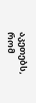აკეთებს, რომ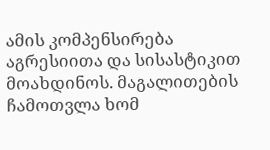ამის კომპენსირება აგრესიითა და სისასტიკით მოახდინოს. მაგალითების ჩამოთვლა ხომ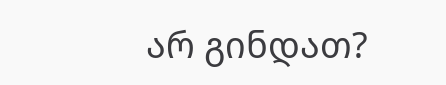არ გინდათ?